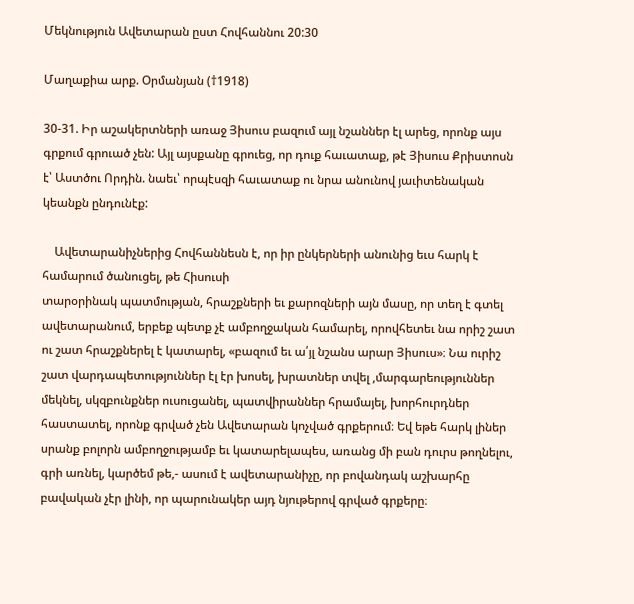Մեկնություն Ավետարան ըստ Հովհաննու 20:30

Մաղաքիա արք. Օրմանյան (†1918)

30-31. Իր աշակերտների առաջ Յիսուս բազում այլ նշաններ էլ արեց, որոնք այս գրքում գրուած չեն: Այլ այսքանը գրուեց, որ դուք հաւատաք, թէ Յիսուս Քրիստոսն է՝ Աստծու Որդին. նաեւ՝ որպէսզի հաւատաք ու նրա անունով յաւիտենական կեանքն ընդունէք:

    Ավետարանիչներից Հովհաննեսն է, որ իր ընկերների անունից եւս հարկ է համարում ծանուցել, թե Հիսուսի
տարօրինակ պատմության, հրաշքների եւ քարոզների այն մասը, որ տեղ է գտել ավետարանում, երբեք պետք չէ ամբողջական համարել, որովհետեւ նա որիշ շատ ու շատ հրաշքներել է կատարել, «բազում եւ ա՛յլ նշանս արար Յիսուս»։ Նա ուրիշ շատ վարդապետություններ էլ էր խոսել, խրատներ տվել ,մարգարեություններ մեկնել, սկզբունքներ ուսուցանել, պատվիրաններ հրամայել, խորհուրդներ հաստատել, որոնք գրված չեն Ավետարան կոչված գրքերում։ Եվ եթե հարկ լիներ սրանք բոլորն ամբողջությամբ եւ կատարելապես, առանց մի բան դուրս թողնելու, գրի առնել, կարծեմ թե,- ասում է ավետարանիչը, որ բովանդակ աշխարհը բավական չէր լինի, որ պարունակեր այդ նյութերով գրված գրքերը։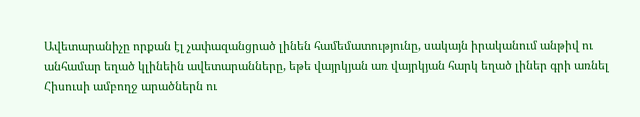Ավետարանիչը որքան էլ չափազանցրած լինեն համեմատությունը, սակայն իրականում անթիվ ու անհամար եղած կլինեին ավետարանները, եթե վայրկյան առ վայրկյան հարկ եղած լիներ գրի առնել Հիսուսի ամբողջ արածներն ու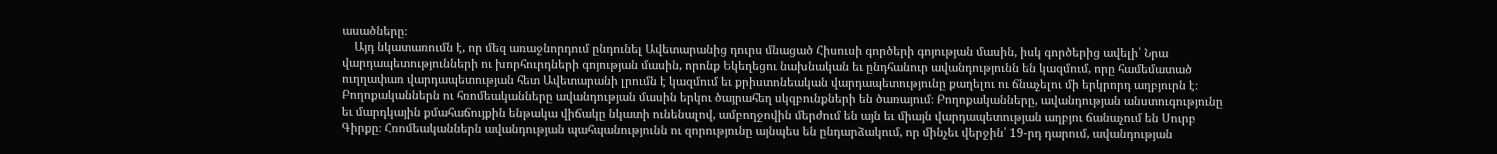ասածները։
    Այդ նկատառումն է, որ մեզ առաջնորդում ընդունել Ավետարանից դուրս մնացած Հիսուսի գործերի գոյության մասին, իսկ գործերից ավելի՝ Նրա վարդապետությունների ու խորհուրդների գոյության մասին, որոնք Եկեղեցու նախնական եւ ընդհանուր ավանդությունն են կազմում, որը համեմատած ուղղափառ վարդապետության հետ Ավետարանի լրումն է կազմում եւ քրիստոնեական վարդապետությունը քաղելու ու ճնաչելու մի երկրորդ աղբյուրն է։ Բողոքականներն ու հռոմեականները ավանդության մասին երկու ծայրահեղ սկզբունքների են ծառայում։ Բողոքականները, ավանդության անստուգությունը եւ մարդկային քմահաճույքին ենթակա վիճակը նկատի ունենալով, ամբողջովին մերժում են այն եւ միայն վարդապետության աղբյու ճանաչում են Սուրբ Գիրքը։ Հռոմեականներն ավանդության պահպանությունն ու զորությունը այնպես են ընդարձակում, որ մինչեւ վերջին՝ 19-րդ դարում, ավանդության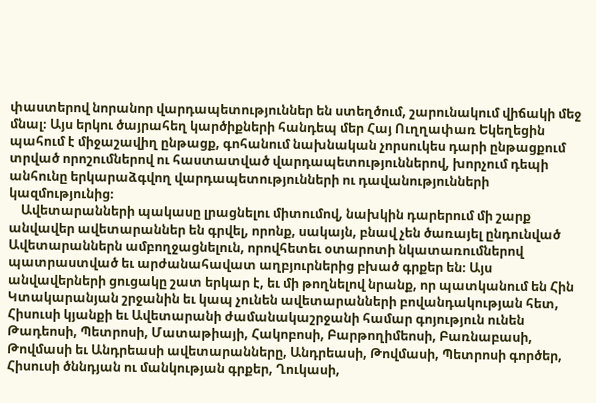փաստերով նորանոր վարդապետություններ են ստեղծում, շարունակում վիճակի մեջ մնալ։ Այս երկու ծայրահեղ կարծիքների հանդեպ մեր Հայ Ուղղափառ Եկեղեցին պահում է միջաշավիղ ընթացք, գոհանում նախնական չորսուկես դարի ընթացքում տրված որոշումներով ու հաստատված վարդապետություններով, խորչում դեպի անհունը երկարաձգվող վարդապետությունների ու դավանությունների կազմությունից։
    Ավետարանների պակասը լրացնելու միտումով, նախկին դարերում մի շարք անվավեր ավետարաններ են գրվել, որոնք, սակայն, բնավ չեն ծառայել ընդունված Ավետարաններն ամբողջացնելուն, որովհետեւ օտարոտի նկատառումներով պատրաստված եւ արժանահավատ աղբյուրներից բխած գրքեր են։ Այս անվավերների ցուցակը շատ երկար է, եւ մի թողնելով նրանք, որ պատկանում են Հին Կտակարանյան շրջանին եւ կապ չունեն ավետարանների բովանդակության հետ, Հիսուսի կյանքի եւ Ավետարանի ժամանակաշրջանի համար գոյություն ունեն Թադեոսի, Պետրոսի, Մատաթիայի, Հակոբոսի, Բարթողիմեոսի, Բառնաբասի, Թովմասի եւ Անդրեասի ավետարանները, Անդրեասի, Թովմասի, Պետրոսի գործեր, Հիսուսի ծննդյան ու մանկության գրքեր, Ղուկասի,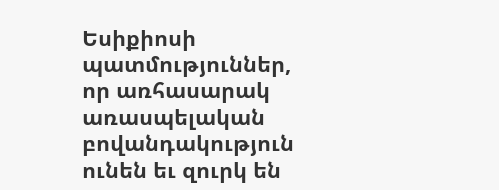Եսիքիոսի պատմություններ, որ առհասարակ առասպելական բովանդակություն ունեն եւ զուրկ են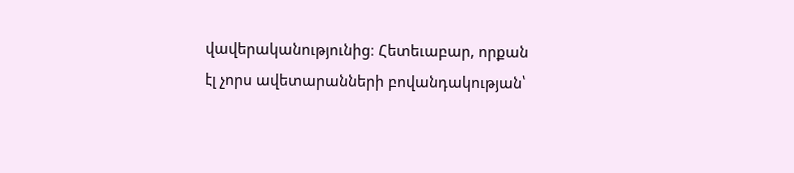վավերականությունից։ Հետեւաբար, որքան էլ չորս ավետարանների բովանդակության՝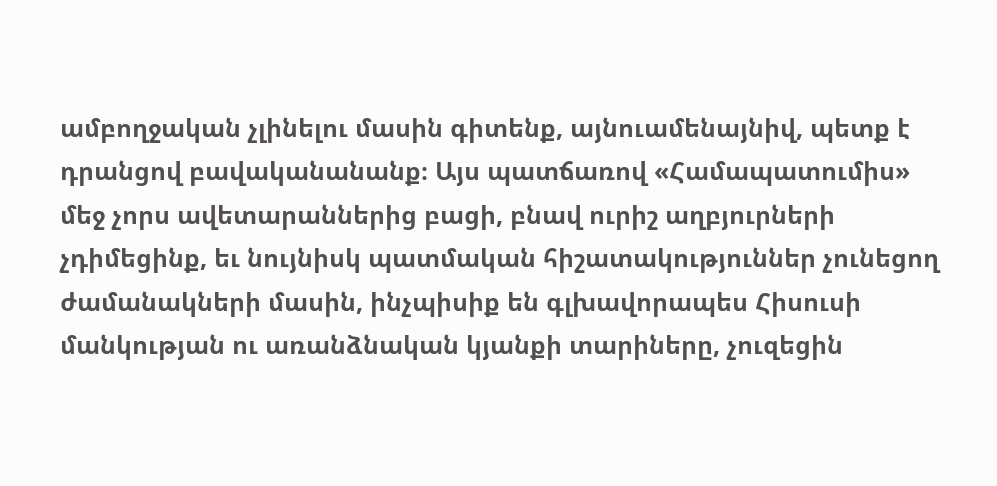ամբողջական չլինելու մասին գիտենք, այնուամենայնիվ, պետք է դրանցով բավականանանք։ Այս պատճառով «Համապատումիս» մեջ չորս ավետարաններից բացի, բնավ ուրիշ աղբյուրների չդիմեցինք, եւ նույնիսկ պատմական հիշատակություններ չունեցող ժամանակների մասին, ինչպիսիք են գլխավորապես Հիսուսի մանկության ու առանձնական կյանքի տարիները, չուզեցին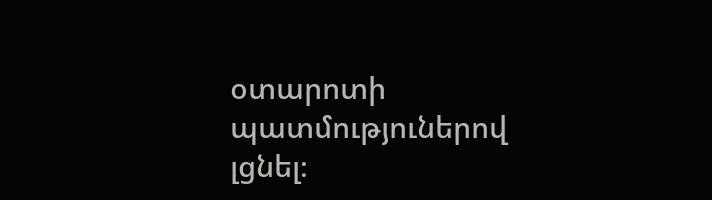օտարոտի պատմություներով լցնել։